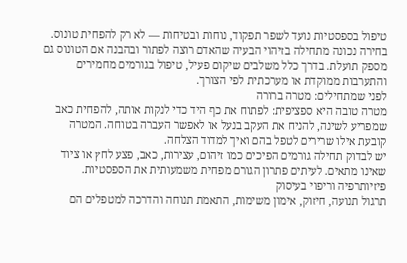טיפול בספסטיות נועד לשפר תפקוד, נוחות ובטיחות — לא רק להפחית טונוס. בחירה נכונה מתחילה בזיהוי הבעיה שהאדם רוצה לפתור ובהבנה אם הטונוס גם מספק תועלת. בדרך כלל משלבים שיקום פעיל, טיפול בגורמים מחמירים והתערבות ממוקדת או מערכתית לפי הצורך.
לפני שמתחילים: מטרה ברורה
מטרה טובה היא ספציפית: לפתוח את כף היד כדי לנקות אותה, להפחית כאב שמפריע לשינה, להניח את העקב בנעל או לאפשר העברה בטוחה. המטרה קובעת אילו שרירים לטפל בהם ואיך למדוד הצלחה.
יש לבדוק תחילה גורמים הפיכים כמו זיהום, עצירות, כאב, פצע לחץ או ציוד שאינו מתאים. לעיתים פתרון הגורם מפחית משמעותית את הספסטיות.
פיזיותרפיה וריפוי בעיסוק
תרגול תנועה, חיזוק, אימון משימות, התאמת תנוחה והדרכה למטפלים הם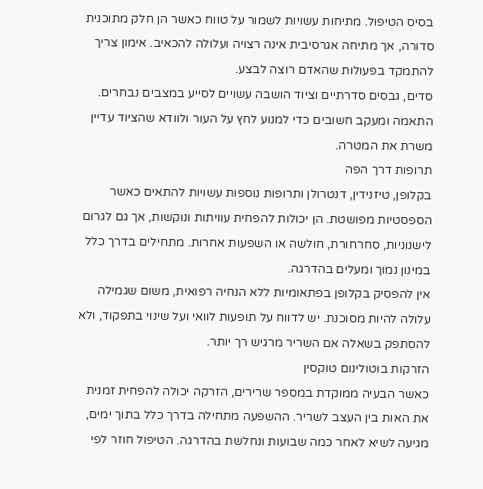בסיס הטיפול. מתיחות עשויות לשמור על טווח כאשר הן חלק מתוכנית סדורה, אך מתיחה אגרסיבית אינה רצויה ועלולה להכאיב. אימון צריך להתמקד בפעולות שהאדם רוצה לבצע.
סדים, גבסים סדרתיים וציוד הושבה עשויים לסייע במצבים נבחרים. התאמה ומעקב חשובים כדי למנוע לחץ על העור ולוודא שהציוד עדיין משרת את המטרה.
תרופות דרך הפה
בקלופן, טיזנידין, דנטרולן ותרופות נוספות עשויות להתאים כאשר הספסטיות מפושטת. הן יכולות להפחית עוויתות ונוקשות, אך גם לגרום לישנוניות, סחרחורת, חולשה או השפעות אחרות. מתחילים בדרך כלל במינון נמוך ומעלים בהדרגה.
אין להפסיק בקלופן בפתאומיות ללא הנחיה רפואית, משום שגמילה עלולה להיות מסוכנת. יש לדווח על תופעות לוואי ועל שינוי בתפקוד, ולא להסתפק בשאלה אם השריר מרגיש רך יותר.
הזרקות בוטולינום טוקסין
כאשר הבעיה ממוקדת במספר שרירים, הזרקה יכולה להפחית זמנית את האות בין העצב לשריר. ההשפעה מתחילה בדרך כלל בתוך ימים, מגיעה לשיא לאחר כמה שבועות ונחלשת בהדרגה. הטיפול חוזר לפי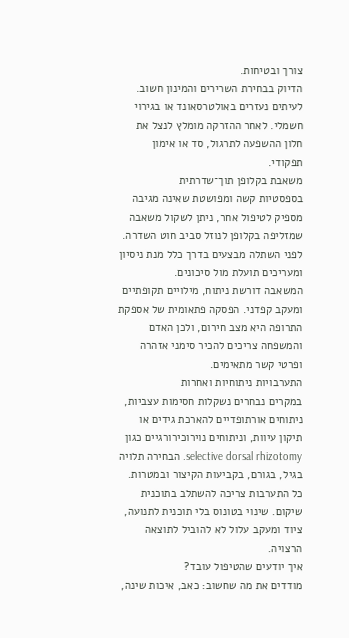צורך ובטיחות.
הדיוק בבחירת השרירים והמינון חשוב. לעיתים נעזרים באולטרסאונד או בגירוי חשמלי. לאחר ההזרקה מומלץ לנצל את חלון ההשפעה לתרגול, סד או אימון תפקודי.
משאבת בקלופן תוך־שדרתית
בספסטיות קשה ומפושטת שאינה מגיבה מספיק לטיפול אחר, ניתן לשקול משאבה שמזליפה בקלופן לנוזל סביב חוט השדרה. לפני השתלה מבצעים בדרך כלל מנת ניסיון ומעריכים תועלת מול סיכונים.
המשאבה דורשת ניתוח, מילויים תקופתיים ומעקב קפדני. הפסקה פתאומית של אספקת התרופה היא מצב חירום, ולכן האדם והמשפחה צריכים להכיר סימני אזהרה ופרטי קשר מתאימים.
התערבויות ניתוחיות ואחרות
במקרים נבחרים נשקלות חסימות עצביות, ניתוחים אורתופדיים להארכת גידים או תיקון עיוות, וניתוחים נוירוכירורגיים כגון selective dorsal rhizotomy. הבחירה תלויה בגיל, בגורם, בקביעות הקיצור ובמטרות.
כל התערבות צריכה להשתלב בתוכנית שיקום. שינוי בטונוס בלי תוכנית לתנועה, ציוד ומעקב עלול לא להוביל לתוצאה הרצויה.
איך יודעים שהטיפול עובד?
מודדים את מה שחשוב: כאב, איכות שינה,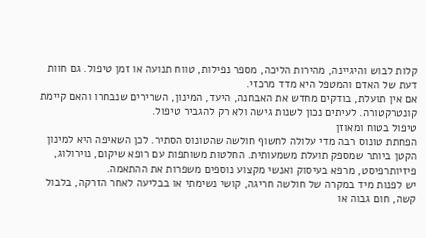קלות לבוש והיגיינה, מהירות הליכה, מספר נפילות, טווח תנועה או זמן טיפול. גם חוות דעת של האדם והמטפל היא מדד מרכזי.
אם אין תועלת, בודקים מחדש את האבחנה, היעד, המינון, השרירים שנבחרו והאם קיימת קונטרקטורה. לעיתים נכון לשנות גישה ולא רק להגביר טיפול.
טיפול בטוח ומאוזן
הפחתת טונוס רבה מדי עלולה לחשוף חולשה שהטונוס הסתיר. לכן השאיפה היא למינון הקטן ביותר שמספק תועלת משמעותית. החלטות משותפות עם רופא שיקום, נוירולוג, פיזיותרפיסט, מרפא בעיסוק ואנשי מקצוע נוספים משפרות את ההתאמה.
יש לפנות מיד במקרה של חולשה חריגה, קושי נשימתי או בבליעה לאחר הזרקה, בלבול קשה, חום גבוה או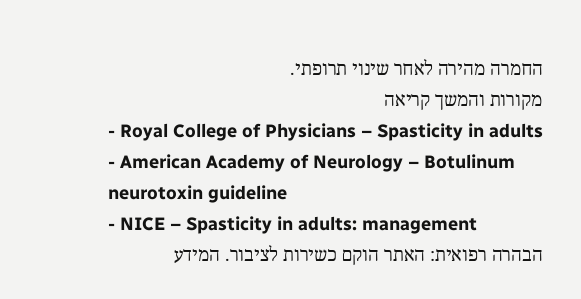החמרה מהירה לאחר שינוי תרופתי.
מקורות והמשך קריאה
- Royal College of Physicians – Spasticity in adults
- American Academy of Neurology – Botulinum neurotoxin guideline
- NICE – Spasticity in adults: management
הבהרה רפואית: האתר הוקם כשירות לציבור. המידע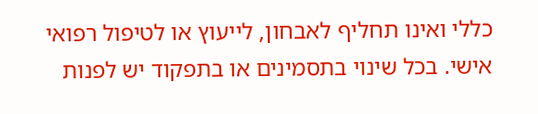כללי ואינו תחליף לאבחון, לייעוץ או לטיפול רפואי אישי. בכל שינוי בתסמינים או בתפקוד יש לפנות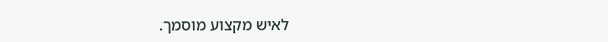לאיש מקצוע מוסמך.